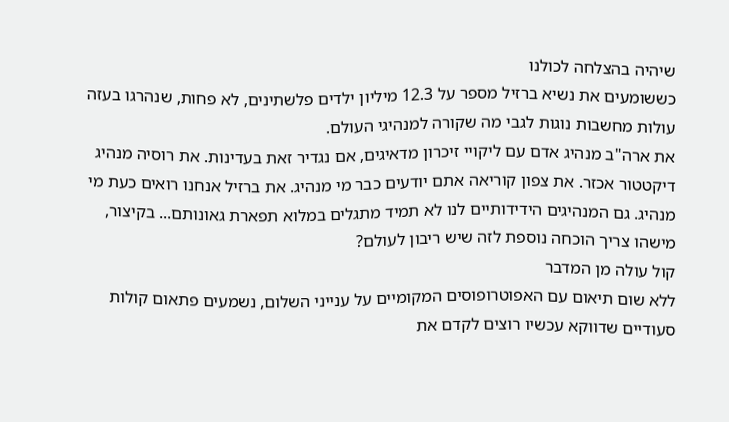שיהיה בהצלחה לכולנו
כששומעים את נשיא ברזיל מספר על 12.3 מיליון ילדים פלשתינים, לא פחות, שנהרגו בעזה עולות מחשבות נוגות לגבי מה שקורה למנהיגי העולם.
את ארה"ב מנהיג אדם עם ליקויי זיכרון מדאיגים, אם נגדיר זאת בעדינות. את רוסיה מנהיג דיקטטור אכזר. את צפון קוריאה אתם יודעים כבר מי מנהיג. את ברזיל אנחנו רואים כעת מי מנהיג. גם המנהיגים הידידותיים לנו לא תמיד מתגלים במלוא תפארת גאונותם... בקיצור, מישהו צריך הוכחה נוספת לזה שיש ריבון לעולם?
קול עולה מן המדבר
ללא שום תיאום עם האפוטרופוסים המקומיים על ענייני השלום, נשמעים פתאום קולות סעודיים שדווקא עכשיו רוצים לקדם את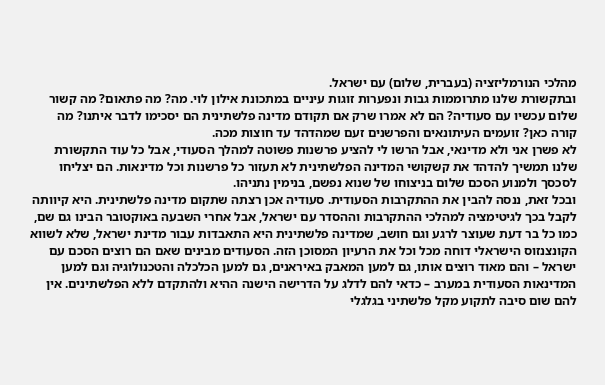מהלכי הנורמליזציה (בעברית, שלום) עם ישראל.
ובתקשורת שלנו מתרוממות גבות ונפערות זוגות עיניים במתכונת אילון לוי. מה? מה פתאום? מה קשור שלום עכשיו עם סעודיה? הם לא אמרו שרק אם תקודם מדינה פלשתינית הם יסכימו לדבר איתנו? מה קורה כאן? זועמים העיתונאים והפרשנים זעם שמהדהד עד חוצות מכה.
לא פשרן אני ולא מדינאי, אבל הרשו לי להציע פרשנות פשוטה למהלך הסעודי, אבל כל עוד התקשורת שלנו תמשיך להדהד את קשקושי המדינה הפלשתינית לא תעזור כל פרשנות וכל מדינאות. הם יצליחו לסכסך ולמנוע הסכם שלום בניצוחו של שנוא נפשם, בנימין נתניהו.
ובכל זאת, ננסה להבין את ההתקרבות הסעודית. סעודיה אכן רצתה שתקום מדינה פלשתינית. היא קיוותה לקבל בכך לגיטימציה למהלכי ההתקרבות וההסדר עם ישראל, אבל אחרי השבעה באוקטובר הבינו גם שם, כמו כל בר דעת שעוצר לרגע וגם חושב, שמדינה פלשתינית היא התאבדות עבור מדינת ישראל, שלא לשווא הקונצנזוס הישראלי דוחה מכל וכל את הרעיון המסוכן הזה. הסעודים מבינים שאם הם רוצים הסכם עם ישראל – והם מאוד רוצים אותו, גם למען המאבק באיראנים, גם למען הכלכלה והטכנולוגיה וגם למען המדינאות הסעודית במערב – כדאי להם לדלג על הדרישה הישנה ההיא ולהתקדם ללא הפלשתינים. אין להם שום סיבה לתקוע מקל פלשתיני בגלגלי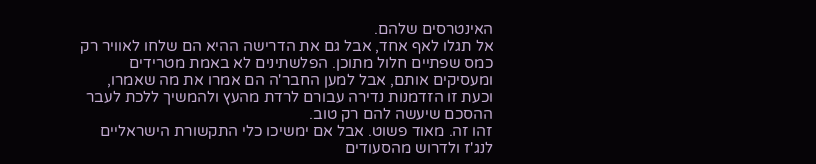האינטרסים שלהם.
אל תגלו לאף אחד, אבל גם את הדרישה ההיא הם שלחו לאוויר רק כמס שפתיים חלול מתוכן. הפלשתינים לא באמת מטרידים ומעסיקים אותם, אבל למען החבר'ה הם אמרו את מה שאמרו, וכעת זו הזדמנות נדירה עבורם לרדת מהעץ ולהמשיך ללכת לעבר ההסכם שיעשה להם רק טוב.
זהו זה. מאוד פשוט. אבל אם ימשיכו כלי התקשורת הישראליים לנג'ז ולדרוש מהסעודים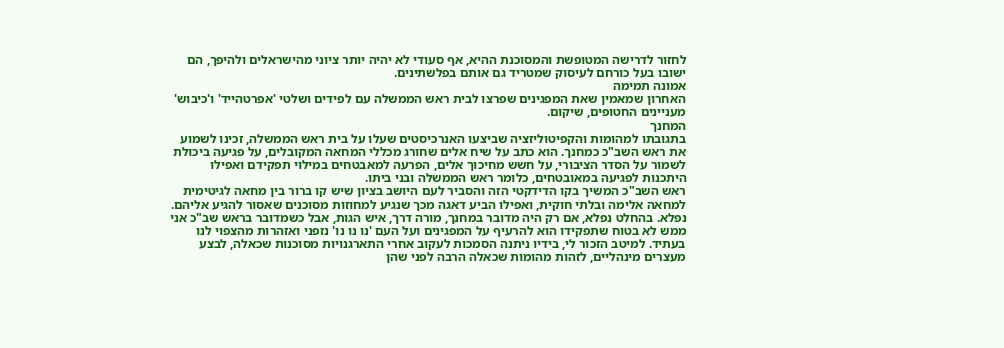לחזור לדרישה המטופשת והמסוכנת ההיא, אף סעודי לא יהיה יותר ציוני מהישראלים ולהיפך, הם ישובו בעל כורחם לעיסוק שמטריד גם אותם בפלשתינים.
אמונה תמימה
האחרון שמאמין שאת המפגינים שפרצו לבית ראש הממשלה עם לפידים ושלטי 'אפרטהייד' ו'כיבוש' מעניינים החטופים, שיקום.
המחנך
בתגובתו למהומות והקפיטוליזציה שביצעו האנרכיסטים שעלו על בית ראש הממשלה, זכינו לשמוע את ראש השב"כ כמחנך. הוא כתב על שיח אלים שחורג מכללי המחאה המקובלים, על פגיעה ביכולת לשמור על הסדר הציבורי, על חשש מחיכוך אלים, הפרעה למאבטחים במילוי תפקידם ואפילו היתכנות לפגיעה במאובטחים, כלומר ראש הממשלה ובני ביתו.
ראש השב"כ המשיך בקו הדידקטי הזה והסביר לעם היושב בציון שיש קו ברור בין מחאה לגיטימית למחאה אלימה ובלתי חוקית, ואפילו הביע דאגה מכך שנגיע למחוזות מסוכנים שאסור להגיע אליהם.
נפלא. בהחלט נפלא, אם רק היה מדובר במחנך, מורה דרך, איש הגות, אבל כשמדובר בראש שב"כ אני ממש לא בטוח שתפקידו הוא להרעיף על המפגינים ועל העם 'נו נו נו' נזפני ואזהרות מהצפוי לנו בעתיד. למיטב הזכור לי, בידיו ניתנה הסמכות לעקוב אחרי התארגנויות מסוכנות שכאלה, לבצע מעצרים מינהליים, לזהות מהומות שכאלה הרבה לפני שהן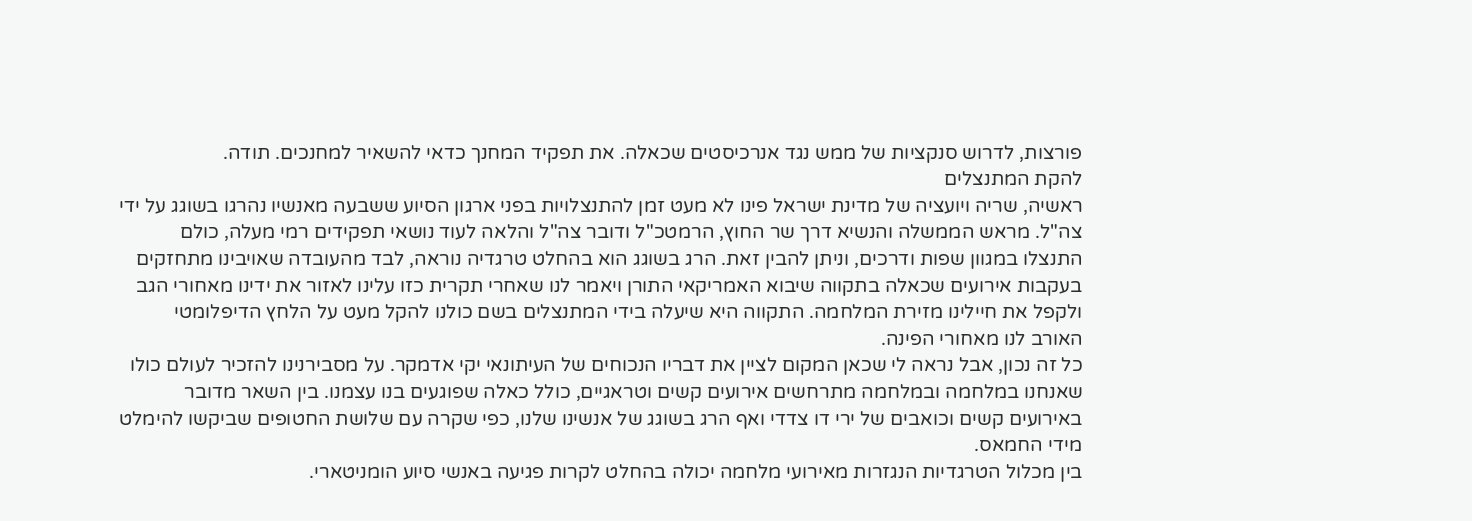פורצות, לדרוש סנקציות של ממש נגד אנרכיסטים שכאלה. את תפקיד המחנך כדאי להשאיר למחנכים. תודה.
להקת המתנצלים
ראשיה, שריה ויועציה של מדינת ישראל פינו לא מעט זמן להתנצלויות בפני ארגון הסיוע ששבעה מאנשיו נהרגו בשוגג על ידי צה"ל. מראש הממשלה והנשיא דרך שר החוץ, הרמטכ"ל ודובר צה"ל והלאה לעוד נושאי תפקידים רמי מעלה, כולם התנצלו במגוון שפות ודרכים, וניתן להבין זאת. הרג בשוגג הוא בהחלט טרגדיה נוראה, לבד מהעובדה שאויבינו מתחזקים בעקבות אירועים שכאלה בתקווה שיבוא האמריקאי התורן ויאמר לנו שאחרי תקרית כזו עלינו לאזור את ידינו מאחורי הגב ולקפל את חיילינו מזירת המלחמה. התקווה היא שיעלה בידי המתנצלים בשם כולנו להקל מעט על הלחץ הדיפלומטי האורב לנו מאחורי הפינה.
כל זה נכון, אבל נראה לי שכאן המקום לציין את דבריו הנכוחים של העיתונאי יקי אדמקר. על מסבירנינו להזכיר לעולם כולו שאנחנו במלחמה ובמלחמה מתרחשים אירועים קשים וטראגיים, כולל כאלה שפוגעים בנו עצמנו. בין השאר מדובר באירועים קשים וכואבים של ירי דו צדדי ואף הרג בשוגג של אנשינו שלנו, כפי שקרה עם שלושת החטופים שביקשו להימלט מידי החמאס.
בין מכלול הטרגדיות הנגזרות מאירועי מלחמה יכולה בהחלט לקרות פגיעה באנשי סיוע הומניטארי.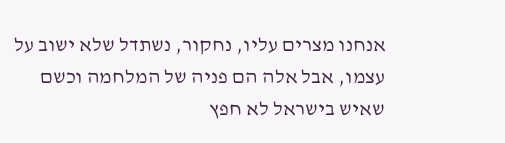אנחנו מצרים עליו, נחקור, נשתדל שלא ישוב על עצמו, אבל אלה הם פניה של המלחמה וכשם שאיש בישראל לא חפץ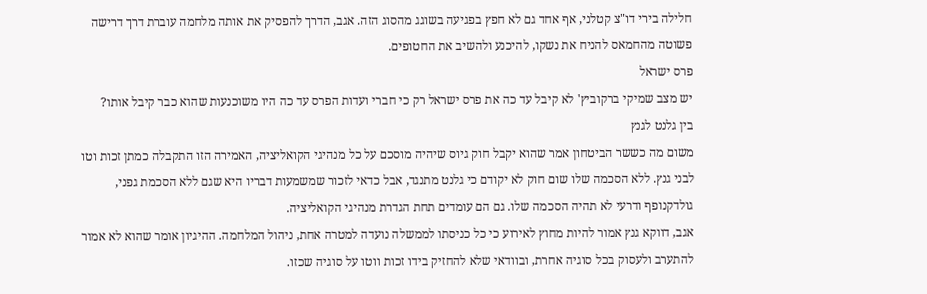חלילה בירי דו"צ קטלני, אף אחד גם לא חפץ בפגיעה בשוגג מהסוג הזה. אגב, הדרך להפסיק את אותה מלחמה עוברת דרך דרישה פשוטה מהחמאס להניח את נשקו, להיכנע ולהשיב את החטופים.
פרס ישראל
יש מצב שמיקי ברקוביץ' לא קיבל עד כה את פרס ישראל רק כי חברי ועדות הפרס עד כה היו משוכנעות שהוא כבר קיבל אותו?
בין גלנט לגנץ
משום מה כששר הביטחון אמר שהוא יקבל חוק גיוס שיהיה מוסכם על כל מנהיגי הקואליציה, האמירה הזו התקבלה כמתן זכות וטו לבני גנץ. ללא הסכמה שלו שום חוק לא יקודם כי גלנט מתנגד, אבל כדאי לזכור שמשמעות דבריו היא שגם ללא הסכמת גפני, גולדקנופף ודרעי לא תהיה הסכמה שלו. גם הם עומדים תחת הגדרת מנהיגי הקואליציה.
אגב, דווקא גנץ אמור להיות מחוץ לאירוע כי כל כניסתו לממשלה נועדה למטרה אחת, ניהול המלחמה. ההיגיון אומר שהוא לא אמור להתערב ולעסוק בכל סוגיה אחרת, ובוודאי שלא להחזיק בידו זכות ווטו על סוגיה שכזו.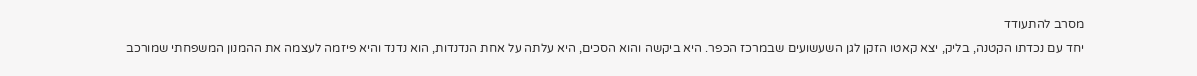מסרב להתעודד
יחד עם נכדתו הקטנה, בליק, יצא קאטו הזקן לגן השעשועים שבמרכז הכפר. היא ביקשה והוא הסכים, היא עלתה על אחת הנדנדות, הוא נדנד והיא פיזמה לעצמה את ההמנון המשפחתי שמורכב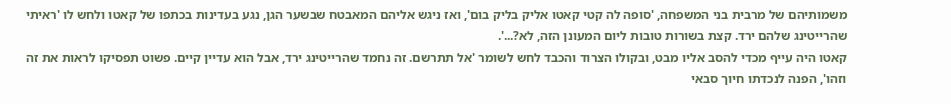משמותיהם של מרבית בני המשפחה, 'סופה לה קטי קאטו אליק בליק בום', ואז ניגש אליהם המאבטח שבשער הגן, נגע בעדינות בכתפו של קאטו ולחש לו 'ראיתי שהרייטינג שלהם ירד. קצת בשורות טובות ליום המעונן הזה, לא?...'.
קאטו היה עייף מכדי להסב אליו מבט, ובקולו הצרוד והכבד לחש לשומר 'אל תתרשם. זה נחמד שהרייטינג ירד, אבל הוא עדיין קיים. פשוט תפסיקו לראות את זה וזהו', הפנה לנכדתו חיוך סבאי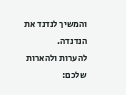והמשיך לנדנד את הנדנדה.
להערות ולהארות שלכם: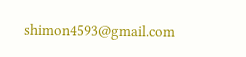shimon4593@gmail.com